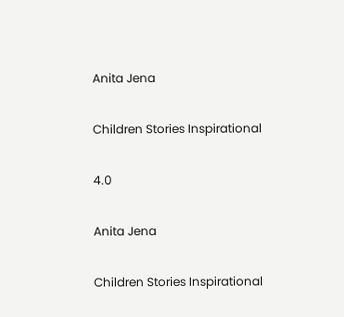Anita Jena

Children Stories Inspirational

4.0

Anita Jena

Children Stories Inspirational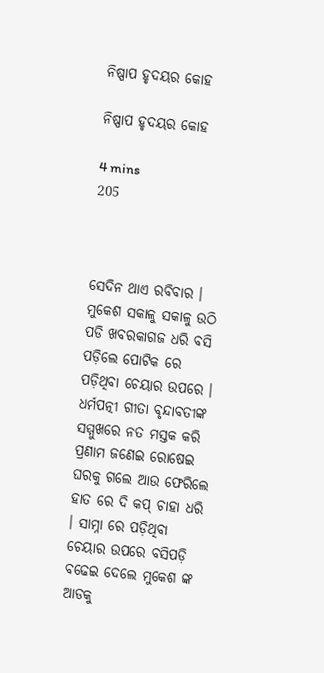ନିଷ୍ପାପ ହୃଦୟର କୋହ

ନିଷ୍ପାପ ହୃଦୟର କୋହ

4 mins
205



ସେଦିନ ଥାଏ ରବିବାର । ମୁକେଶ ସକାଳୁ ସକାଳୁ ଉଠି ପଡି ଖବରକାଗଜ ଧରି ବସି ପଡ଼ିଲେ ପୋଟିକ ରେ ପଡ଼ିଥିବା ଚେୟାର ଉପରେ । ଧର୍ମପତ୍ନୀ ଗୀତା ବୃନ୍ଦାବତୀଙ୍କ ସମ୍ମୁଖରେ ନତ ମସ୍ତକ କରି ପ୍ରଣାମ ଜଣେଇ ରୋଷେଇ ଘରକୁ ଗଲେ ଆଉ ଫେରିଲେ ହାତ ରେ ଦି କପ୍ ଚାହା ଧରି । ସାମ୍ନା ରେ ପଡ଼ିଥିବା ଚେୟାର ଉପରେ ବସିପଡ଼ି ବଢେଇ ଦେଲେ ମୁକେଶ ଙ୍କ ଆଡକୁ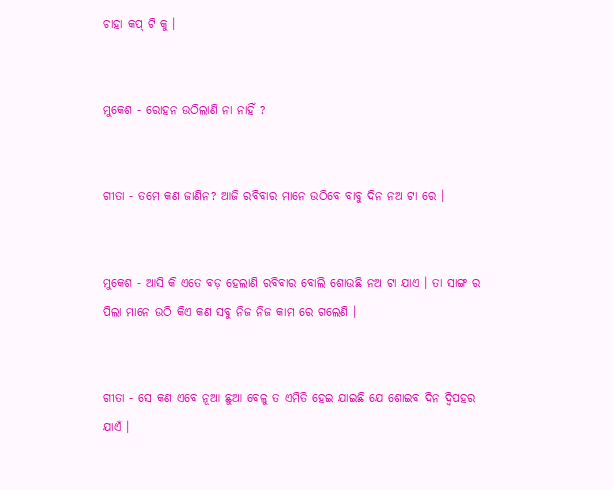ଚାହା କପ୍ ଟି କୁ ।


ମୁକେଶ - ରୋହନ ଉଠିଲାଣି ନା ନାହିଁ ?


ଗୀତା - ତମେ କଣ ଜାଣିନ? ଆଜି ରବିବାର ମାନେ ଉଠିବେ ବାବୁ ଦିନ ନଅ ଟା ରେ ।


ମୁକେଶ - ଆସି କି ଏତେ ବଡ଼ ହେଲାଣି ରବିବାର ବୋଲି ଶୋଉଛି ନଅ ଟା ଯାଏ । ତା ସାଙ୍ଗ ର ପିଲା ମାନେ ଉଠି କିଏ କଣ ସବୁ ନିଜ ନିଜ କାମ ରେ ଗଲେଣି ।


ଗୀତା - ସେ କଣ ଏବେ ନୂଆ ଛୁଆ ବେଳୁ ତ ଏମିତି ହେଇ ଯାଇଛି ଯେ ଶୋଇବ ଦିନ ଦ୍ୱିପହର ଯାଏଁ ।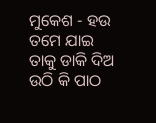ମୁକେଶ - ହଉ ତମେ ଯାଇ ତାକୁ ଡାକି ଦିଅ ଉଠି କି ପାଠ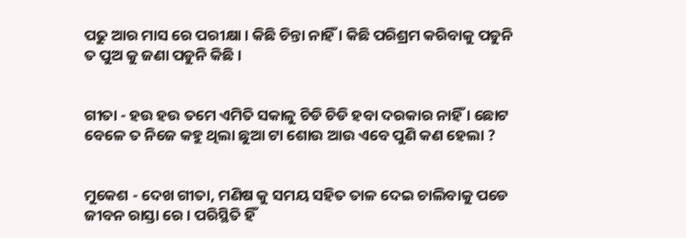ପଢୁ ଆର ମାସ ରେ ପରୀକ୍ଷା । କିଛି ଚିନ୍ତା ନାହିଁ । କିଛି ପରିଶ୍ରମ କରିବାକୁ ପଡୁନି ତ ପୁଅ କୁ ଜଣା ପଡୁନି କିଛି ।


ଗୀତା - ହଉ ହଉ ତମେ ଏମିତି ସକାଳୁ ଚିଡି ଚିଡି ହବା ଦରକାର ନାହିଁ । ଛୋଟ ବେଳେ ତ ନିଜେ କହୁ ଥିଲା ଛୁଆ ଟା ଶୋଉ ଆଉ ଏବେ ପୁଣି କଣ ହେଲା ?


ମୁକେଶ - ଦେଖ ଗୀତା, ମଣିଷ କୁ ସମୟ ସହିତ ତାଳ ଦେଇ ଚାଲିବାକୁ ପଡେ ଜୀବନ ରାସ୍ତା ରେ । ପରିସ୍ଥିତି ହିଁ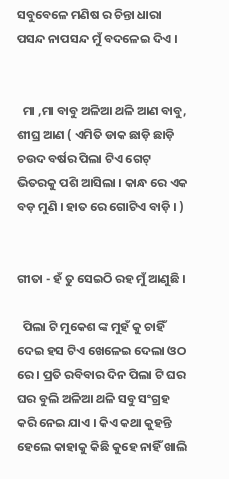ସବୁବେଳେ ମଣିଷ ର ଚିନ୍ତା ଧାରା ପସନ୍ଦ ନାପସନ୍ଦ ମୁଁ ବଦଳେଇ ଦିଏ ।


  ମା ,ମା ବାବୁ ଅଳିଆ ଥଳି ଆଣ ବାବୁ, ଶୀଘ୍ର ଆଣ ( ଏମିତି ଡାକ ଛାଡ଼ି ଛାଡ଼ି ଚଉଦ ବର୍ଷର ପିଲା ଟିଏ ଗେଟ୍ ଭିତରକୁ ପଶି ଆସିଲା । କାନ୍ଧ ରେ ଏକ ବଡ଼ ମୁଣି । ହାତ ରେ ଗୋଟିଏ ବାଡ଼ି । )


ଗୀତା - ହଁ ତୁ ସେଇଠି ରହ ମୁଁ ଆଣୁଛି ।

  ପିଲା ଟି ମୁକେଶ ଙ୍କ ମୁହଁ କୁ ଚାହିଁ ଦେଇ ହସ ଟିଏ ଖେଳେଇ ଦେଲା ଓଠ ରେ । ପ୍ରତି ରବିବାର ଦିନ ପିଲା ଟି ଘର ଘର ବୁଲି ଅଳିଆ ଥଳି ସବୁ ସଂଗ୍ରହ କରି ନେଇ ଯାଏ । କିଏ କଥା କୁହନ୍ତି ହେଲେ କାହାକୁ କିଛି କୁହେ ନାହିଁ ଖାଲି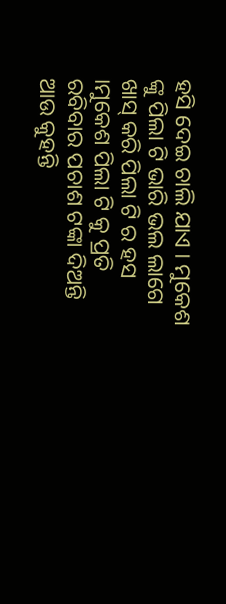ହସି ଦେଇ ଚାଲି ଯାଏ । ମୁକେଶ ଙ୍କୁ ପିଲା ଟି ଭାରି ଭଲ ଲାଗେ ଖାସ୍ କରି ପିଲା ଟି ର ହସ ।ମୁକେଶ ପିଲା ଟି କୁ ପ୍ରତି ରବିବାର ପଚାଶ ଟଙ୍କା ଦିଅନ୍ତି ଆଉ କୁହନ୍ତି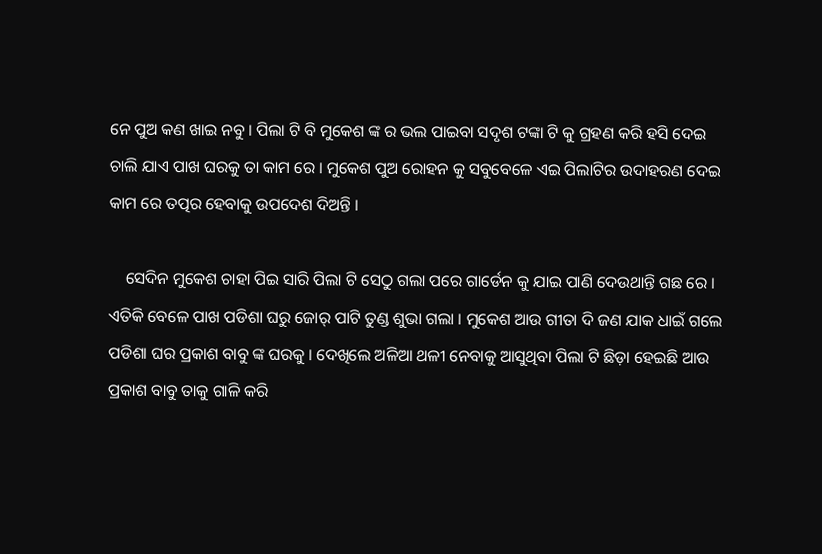ନେ ପୁଅ କଣ ଖାଇ ନବୁ । ପିଲା ଟି ବି ମୁକେଶ ଙ୍କ ର ଭଲ ପାଇବା ସଦୃଶ ଟଙ୍କା ଟି କୁ ଗ୍ରହଣ କରି ହସି ଦେଇ ଚାଲି ଯାଏ ପାଖ ଘରକୁ ତା କାମ ରେ । ମୁକେଶ ପୁଅ ରୋହନ କୁ ସବୁବେଳେ ଏଇ ପିଲାଟିର ଉଦାହରଣ ଦେଇ କାମ ରେ ତତ୍ପର ହେବାକୁ ଉପଦେଶ ଦିଅନ୍ତି ।

    ସେଦିନ ମୁକେଶ ଚାହା ପିଇ ସାରି ପିଲା ଟି ସେଠୁ ଗଲା ପରେ ଗାର୍ଡେନ କୁ ଯାଇ ପାଣି ଦେଉଥାନ୍ତି ଗଛ ରେ । ଏତିକି ବେଳେ ପାଖ ପଡିଶା ଘରୁ ଜୋର୍ ପାଟି ତୁଣ୍ଡ ଶୁଭା ଗଲା । ମୁକେଶ ଆଉ ଗୀତା ଦି ଜଣ ଯାକ ଧାଇଁ ଗଲେ ପଡିଶା ଘର ପ୍ରକାଶ ବାବୁ ଙ୍କ ଘରକୁ । ଦେଖିଲେ ଅଳିଆ ଥଳୀ ନେବାକୁ ଆସୁଥିବା ପିଲା ଟି ଛିଡ଼ା ହେଇଛି ଆଉ ପ୍ରକାଶ ବାବୁ ତାକୁ ଗାଳି କରି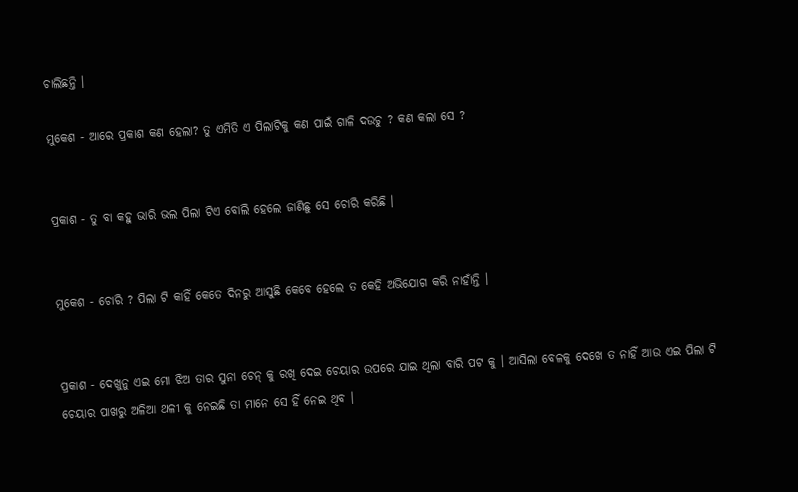ଚାଲିଛନ୍ତି ।

ମୁକେଶ - ଆରେ ପ୍ରକାଶ କଣ ହେଲା? ତୁ ଏମିତି ଏ ପିଲାଟିକୁ କଣ ପାଇଁ ଗାଳି ଦଉଚୁ ? କଣ କଲା ସେ ?


ପ୍ରକାଶ - ତୁ ବା କହୁ ଭାରି ଭଲ ପିଲା ଟିଏ ବୋଲି ହେଲେ ଜାଣିଛୁ ସେ ଚୋରି କରିଛି ।


ମୁକେଶ - ଚୋରି ? ପିଲା ଟି କାହିଁ କେତେ ଦିନରୁ ଆସୁଛି କେବେ ହେଲେ ତ କେହି ଅଭିଯୋଗ କରି ନାହାଁନ୍ତି ।


ପ୍ରକାଶ - ଦେଖୁନୁ ଏଇ ମୋ ଝିଅ ତାର ସୁନା ଚେନ୍ କୁ ରଖି ଦେଇ ଚେୟାର ଉପରେ ଯାଇ ଥିଲା ବାରି ପଟ କୁ । ଆସିଲା ବେଳକୁ ଦେଖେ ତ ନାହିଁ ଆଉ ଏଇ ପିଲା ଟି ଚେୟାର ପାଖରୁ ଅଳିଆ ଥଳୀ କୁ ନେଇଛି ତା ମାନେ ସେ ହିଁ ନେଇ ଥିବ ।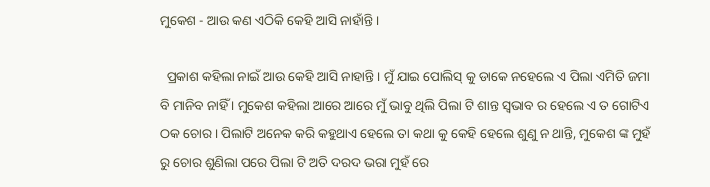ମୁକେଶ - ଆଉ କଣ ଏଠିକି କେହି ଆସି ନାହାଁନ୍ତି ।

  ପ୍ରକାଶ କହିଲା ନାଇଁ ଆଉ କେହି ଆସି ନାହାନ୍ତି । ମୁଁ ଯାଇ ପୋଲିସ୍ କୁ ଡାକେ ନହେଲେ ଏ ପିଲା ଏମିତି ଜମା ବି ମାନିବ ନାହିଁ । ମୁକେଶ କହିଲା ଆରେ ଆରେ ମୁଁ ଭାବୁ ଥିଲି ପିଲା ଟି ଶାନ୍ତ ସ୍ଵଭାବ ର ହେଲେ ଏ ତ ଗୋଟିଏ ଠକ ଚୋର । ପିଲାଟି ଅନେକ କରି କହୁଥାଏ ହେଲେ ତା କଥା କୁ କେହି ହେଲେ ଶୁଣୁ ନ ଥାନ୍ତି, ମୁକେଶ ଙ୍କ ମୁହଁ ରୁ ଚୋର ଶୁଣିଲା ପରେ ପିଲା ଟି ଅତି ଦରଦ ଭରା ମୁହଁ ରେ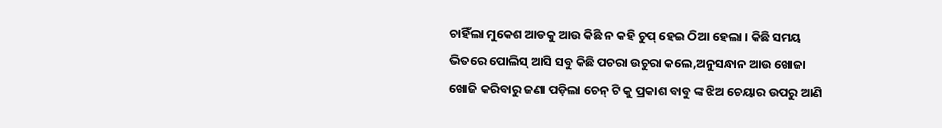ଚାହିଁଲା ମୁକେଶ ଆଡକୁ ଆଉ କିଛି ନ କହି ଚୁପ୍ ହେଇ ଠିଆ ହେଲା । କିଛି ସମୟ ଭିତରେ ପୋଲିସ୍ ଆସି ସବୁ କିଛି ପଚରା ଉଚୁରା କଲେ,ଅନୁସନ୍ଧାନ ଆଉ ଖୋଜା ଖୋଜି କରିବାରୁ ଜଣା ପଡ଼ିଲା ଚେନ୍ ଟି କୁ ପ୍ରକାଶ ବାବୁ ଙ୍କ ଝିଅ ଚେୟାର ଉପରୁ ଆଣି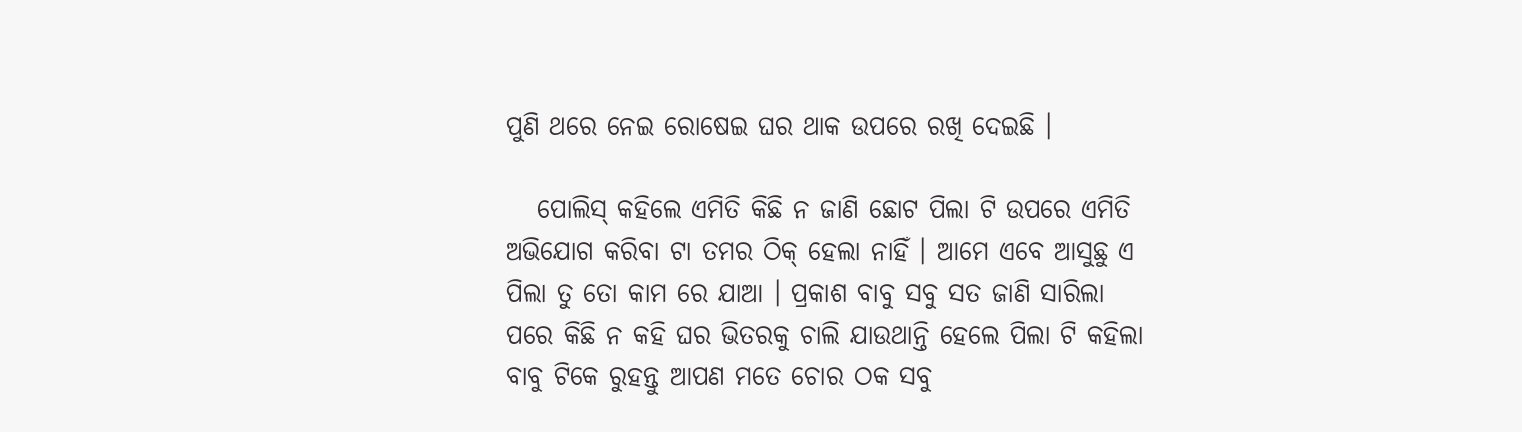ପୁଣି ଥରେ ନେଇ ରୋଷେଇ ଘର ଥାକ ଉପରେ ରଖି ଦେଇଛି ।

   ପୋଲିସ୍ କହିଲେ ଏମିତି କିଛି ନ ଜାଣି ଛୋଟ ପିଲା ଟି ଉପରେ ଏମିତି ଅଭିଯୋଗ କରିବା ଟା ତମର ଠିକ୍ ହେଲା ନାହିଁ । ଆମେ ଏବେ ଆସୁଛୁ ଏ ପିଲା ତୁ ତୋ କାମ ରେ ଯାଆ । ପ୍ରକାଶ ବାବୁ ସବୁ ସତ ଜାଣି ସାରିଲା ପରେ କିଛି ନ କହି ଘର ଭିତରକୁ ଚାଲି ଯାଉଥାନ୍ତି ହେଲେ ପିଲା ଟି କହିଲା ବାବୁ ଟିକେ ରୁହନ୍ତୁ ଆପଣ ମତେ ଚୋର ଠକ ସବୁ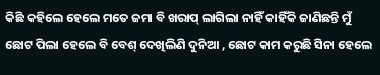କିଛି କହିଲେ ହେଲେ ମତେ ଜମା ବି ଖରାପ୍ ଲାଗିଲା ନାହିଁ କାହିଁକି ଜାଣିଛନ୍ତି ମୁଁ ଛୋଟ ପିଲା ହେଲେ ବି ବେଶ୍ ଦେଖିଲିଣି ଦୁନିଆ , ଛୋଟ କାମ କରୁଛି ସିନା ହେଲେ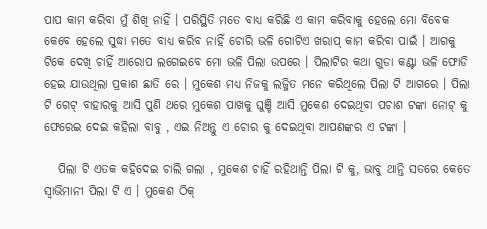ପାପ କାମ କରିବା ମୁଁ ଶିଖି ନାହିଁ । ପରିସ୍ଥିତି ମତେ ବାଧ୍ୟ କରିଛି ଏ କାମ କରିବାକୁ ହେଲେ ମୋ ବିବେକ କେବେ ହେଲେ ସୁଦ୍ଧା ମତେ ବାଧ୍ୟ କରିବ ନାହିଁ ଚୋରି ଭଳି ଗୋଟିଏ ଖରାପ୍ କାମ କରିବା ପାଇଁ । ଆଗକୁ ଟିକେ ଦେଖି ଚାହିଁ ଆରୋପ ଲଗେଇବେ ମୋ ଭଳି ପିଲା ଉପରେ । ପିଲାଟିର କଥା ଗୁଡା କଣ୍ଟା ଭଳି ଫୋଡି ହେଇ ଯାଉଥିଲା ପ୍ରକାଶ ଛାତି ରେ । ମୁକେଶ ମଧ୍ୟ ନିଜକୁ ଲଜ୍ଜିତ ମନେ କରିଥିଲେ ପିଲା ଟି ଆଗରେ । ପିଲା ଟି ଗେଟ୍ ବାହାରକୁ ଆସି ପୁଣି ଥରେ ମୁକେଶ ପାଖକୁ ଘୁଞ୍ଚି ଆସି ମୁକେଶ ଦେଇଥିବା ପଚାଶ ଟଙ୍କା ନୋଟ୍ କୁ ଫେରେଇ ଦେଇ କହିଲା ବାବୁ , ଏଇ ନିଅନ୍ତୁ ଏ ଚୋର କୁ ଦେଇଥିବା ଆପଣଙ୍କର ଏ ଟଙ୍କା ।

   ପିଲା ଟି ଏତକ କହିଦେଇ ଚାଲି ଗଲା , ମୁକେଶ ଚାହିଁ ରହିଥାନ୍ତି ପିଲା ଟି କୁ, ଭାବୁ ଥାନ୍ତି ସତରେ କେତେ ସ୍ଵାଭିମାନୀ ପିଲା ଟି ଏ । ମୁକେଶ ଠିକ୍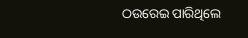ଠଉରେଇ ପାରିଥିଲେ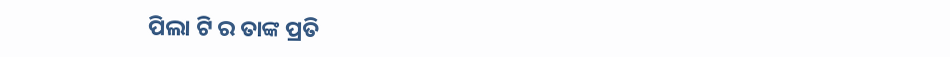ପିଲା ଟି ର ତାଙ୍କ ପ୍ରତି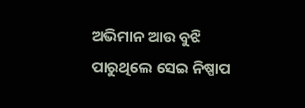ଅଭିମାନ ଆଉ ବୁଝି ପାରୁଥିଲେ ସେଇ ନିଷ୍ପାପ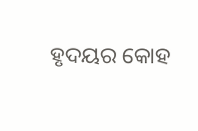ହୃଦୟର କୋହ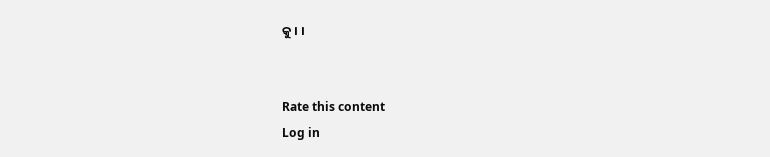କୁ । ।


Rate this content
Log in